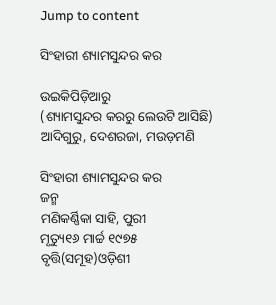Jump to content

ସିଂହାରୀ ଶ୍ୟାମସୁନ୍ଦର କର

ଉଇକିପିଡ଼ିଆ‌ରୁ
(ଶ୍ୟାମସୁନ୍ଦର କରରୁ ଲେଉଟି ଆସିଛି)
ଆଦିଗୁରୁ, ଦେଶରଜା, ମଉଡ଼ମଣି

ସିଂହାରୀ ଶ୍ୟାମସୁନ୍ଦର କର
ଜନ୍ମ
ମଣିକର୍ଣ୍ଣିକା ସାହି, ପୁରୀ
ମୃତ୍ୟୁ୧୬ ମାର୍ଚ୍ଚ ୧୯୭୫
ବୃତ୍ତି(ସମୂହ)ଓଡ଼ିଶୀ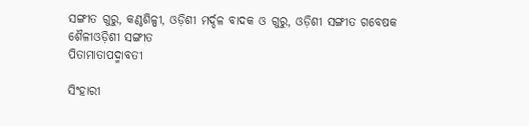ସଙ୍ଗୀତ ଗୁରୁ, କଣ୍ଠଶିଳ୍ପୀ, ଓଡ଼ିଶୀ ମର୍ଦ୍ଦଳ ବାଦକ ଓ ଗୁରୁ, ଓଡ଼ିଶୀ ସଙ୍ଗୀତ ଗବେଷକ
ଶୈଳୀଓଡ଼ିଶୀ ସଙ୍ଗୀତ
ପିତାମାତାପଦ୍ମାବତୀ

ସିଂହାରୀ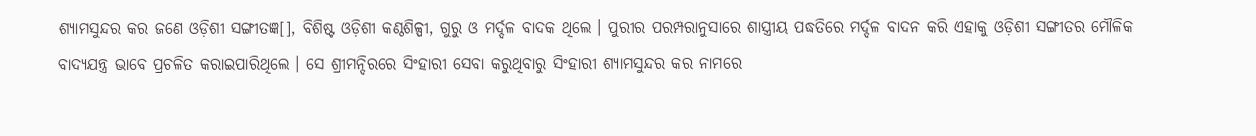ଶ୍ୟାମସୁନ୍ଦର କର ଜଣେ ଓଡ଼ିଶୀ ସଙ୍ଗୀତଜ୍ଞ[], ବିଶିଷ୍ଟ ଓଡ଼ିଶୀ କଣ୍ଠଶିଳ୍ପୀ, ଗୁରୁ ଓ ମର୍ଦ୍ଦଳ ବାଦକ ଥିଲେ । ପୁରୀର ପରମ୍ପରାନୁସାରେ ଶାସ୍ତ୍ରୀୟ ପଦ୍ଧତିରେ ମର୍ଦ୍ଦଳ ବାଦନ କରି ଏହାକୁ ଓଡ଼ିଶୀ ସଙ୍ଗୀତର ମୌଳିକ ବାଦ୍ୟଯନ୍ତ୍ର ଭାବେ ପ୍ରଚଳିତ କରାଇପାରିଥିଲେ । ସେ ଶ୍ରୀମନ୍ଦିରରେ ସିଂହାରୀ ସେବା କରୁଥିବାରୁ ସିଂହାରୀ ଶ୍ୟାମସୁନ୍ଦର କର ନାମରେ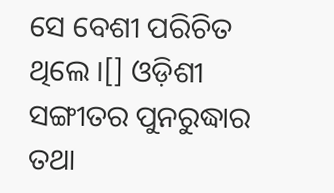ସେ ବେଶୀ ପରିଚିତ ଥିଲେ ।[] ଓଡ଼ିଶୀ ସଙ୍ଗୀତର ପୁନରୁଦ୍ଧାର ତଥା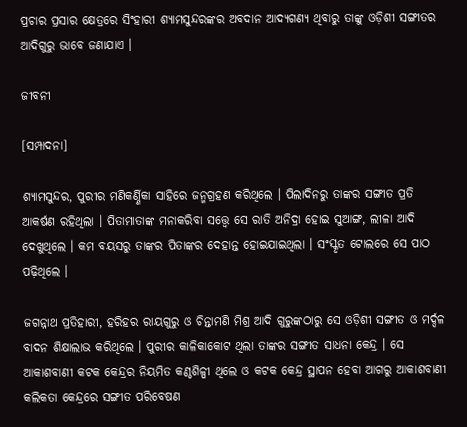ପ୍ରଚାର ପ୍ରସାର କ୍ଷେତ୍ରରେ ସିଂହାରୀ ଶ୍ୟାମସୁନ୍ଦରଙ୍କର ଅବଦାନ ଆଦ୍ୟଗଣ୍ୟ ଥିବାରୁ ତାଙ୍କୁ ଓଡ଼ିଶୀ ସଙ୍ଗୀତର ଆଦିଗୁରୁ ଭାବେ ଜଣାଯାଏ ।

ଜୀବନୀ

[ସମ୍ପାଦନା]

ଶ୍ୟାମସୁନ୍ଦର, ପୁରୀର ମଣିକର୍ଣ୍ଣିକା ସାହିରେ ଜନ୍ମଗ୍ରହଣ କରିଥିଲେ । ପିଲାଦିନରୁ ତାଙ୍କର ସଙ୍ଗୀତ ପ୍ରତି ଆକର୍ଷଣ ରହିଥିଲା । ପିତାମାତାଙ୍କ ମନାକରିବା ସତ୍ତ୍ୱେ ସେ ରାତି ଅନିଦ୍ରା ହୋଇ ସୁଆଙ୍ଗ, ଲୀଳା ଆଦି ଦେଖୁଥିଲେ । କମ ବୟସରୁ ତାଙ୍କର ପିତାଙ୍କର ଦେହାନ୍ତ ହୋଇଯାଇଥିଲା । ସଂସ୍କୃତ ଟୋଲରେ ସେ ପାଠ ପଢ଼ିଥିଲେ ।

ଜଗନ୍ନାଥ ପ୍ରତିହାରୀ, ହରିହର ରାୟଗୁରୁ ଓ ଚିନ୍ତାମଣି ମିଶ୍ର ଆଦି ଗୁରୁଙ୍କଠାରୁ ସେ ଓଡ଼ିଶୀ ସଙ୍ଗୀତ ଓ ମର୍ଦ୍ଦଳ ବାଦନ ଶିକ୍ଷାଲାଭ କରିଥିଲେ । ପୁରୀର କାଳିକାକୋଟ ଥିଲା ତାଙ୍କର ସଙ୍ଗୀତ ସାଧନା କେନ୍ଦ୍ର । ସେ ଆକାଶବାଣୀ କଟକ କେନ୍ଦ୍ରର ନିୟମିତ କଣ୍ଠଶିଳ୍ପୀ ଥିଲେ ଓ କଟକ କେନ୍ଦ୍ର ସ୍ଥାପନ ହେବା ଆଗରୁ ଆକାଶବାଣୀ କଲିକତା କେନ୍ଦ୍ରରେ ସଙ୍ଗୀତ ପରିବେଷଣ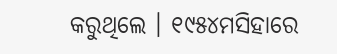କରୁଥିଲେ । ୧୯୫୪ମସିହାରେ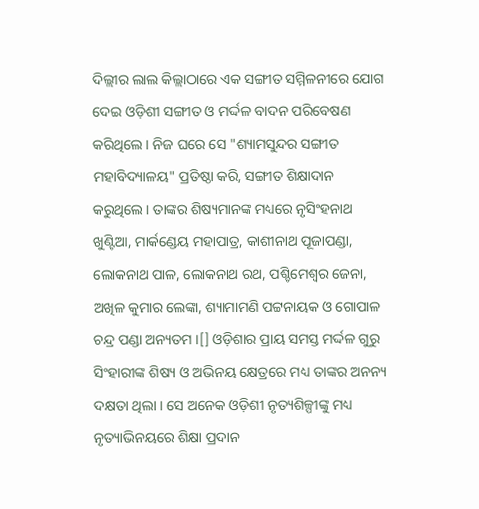ଦିଲ୍ଲୀର ଲାଲ କିଲ୍ଲାଠାରେ ଏକ ସଙ୍ଗୀତ ସମ୍ମିଳନୀରେ ଯୋଗ ଦେଇ ଓଡ଼ିଶୀ ସଙ୍ଗୀତ ଓ ମର୍ଦ୍ଦଳ ବାଦନ ପରିବେଷଣ କରିଥିଲେ । ନିଜ ଘରେ ସେ "ଶ୍ୟାମସୁନ୍ଦର ସଙ୍ଗୀତ ମହାବିଦ୍ୟାଳୟ" ପ୍ରତିଷ୍ଠା କରି, ସଙ୍ଗୀତ ଶିକ୍ଷାଦାନ କରୁଥିଲେ । ତାଙ୍କର ଶିଷ୍ୟମାନଙ୍କ ମଧ୍ୟରେ ନୃସିଂହନାଥ ଖୁଣ୍ଟିଆ, ମାର୍କଣ୍ଡେୟ ମହାପାତ୍ର, କାଶୀନାଥ ପୂଜାପଣ୍ଡା, ଲୋକନାଥ ପାଳ, ଲୋକନାଥ ରଥ, ପଶ୍ଚିମେଶ୍ୱର ଜେନା, ଅଖିଳ କୁମାର ଲେଙ୍କା, ଶ୍ୟାମାମଣି ପଟ୍ଟନାୟକ ଓ ଗୋପାଳ ଚନ୍ଦ୍ର ପଣ୍ଡା ଅନ୍ୟତମ ।[] ଓଡ଼ିଶାର ପ୍ରାୟ ସମସ୍ତ ମର୍ଦ୍ଦଳ ଗୁରୁ ସିଂହାରୀଙ୍କ ଶିଷ୍ୟ ଓ ଅଭିନୟ କ୍ଷେତ୍ରରେ ମଧ୍ୟ ତାଙ୍କର ଅନନ୍ୟ ଦକ୍ଷତା ଥିଲା । ସେ ଅନେକ ଓଡ଼ିଶୀ ନୃତ୍ୟଶିଳ୍ପୀଙ୍କୁ ମଧ୍ୟ ନୃତ୍ୟାଭିନୟରେ ଶିକ୍ଷା ପ୍ରଦାନ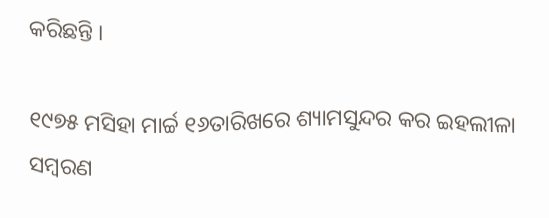କରିଛନ୍ତି ।

୧୯୭୫ ମସିହା ମାର୍ଚ୍ଚ ୧୬ତାରିଖରେ ଶ୍ୟାମସୁନ୍ଦର କର ଇହଲୀଳା ସମ୍ବରଣ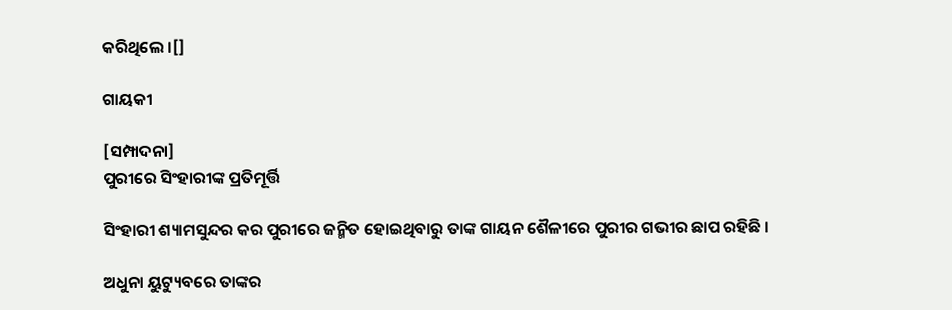କରିଥିଲେ ।[]

ଗାୟକୀ

[ସମ୍ପାଦନା]
ପୁରୀରେ ସିଂହାରୀଙ୍କ ପ୍ରତିମୂର୍ତ୍ତି

ସିଂହାରୀ ଶ୍ୟାମସୁନ୍ଦର କର ପୁରୀରେ ଜନ୍ମିତ ହୋଇଥିବାରୁ ତାଙ୍କ ଗାୟନ ଶୈଳୀରେ ପୁରୀର ଗଭୀର ଛାପ ରହିଛି ।

ଅଧୁନା ୟୁଟ୍ୟୁବରେ ତାଙ୍କର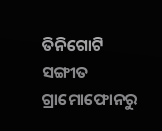ତିନିଗୋଟି ସଙ୍ଗୀତ ଗ୍ରାମୋଫୋନରୁ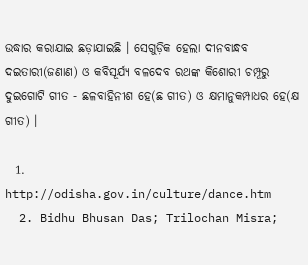ଉଦ୍ଧାର କରାଯାଇ ଛଡ଼ାଯାଇଛି । ସେଗୁଡ଼ିକ ହେଲା ଦୀନବାନ୍ଧବ ଦଇତାରୀ(ଜଣାଣ) ଓ କବିସୂର୍ଯ୍ୟ ବଳଦେବ ରଥଙ୍କ କିଶୋରୀ ଚମ୍ପୂରୁ ଦୁଇଗୋଟି ଗୀତ - ଛଳବାହିନୀଶ ହେ(ଛ ଗୀତ) ଓ କ୍ଷମାନୁକମ୍ପାଧର ହେ(କ୍ଷ ଗୀତ) ।

  1. http://odisha.gov.in/culture/dance.htm
  2. Bidhu Bhusan Das; Trilochan Misra;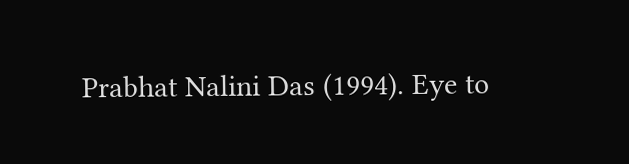Prabhat Nalini Das (1994). Eye to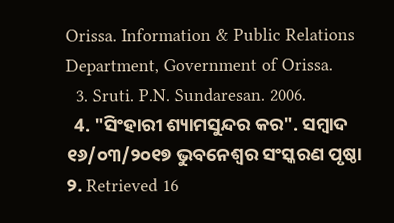Orissa. Information & Public Relations Department, Government of Orissa.
  3. Sruti. P.N. Sundaresan. 2006.
  4. "ସିଂହାରୀ ଶ୍ୟାମସୁନ୍ଦର କର". ସମ୍ବାଦ ୧୬/୦୩/୨୦୧୭ ଭୁବନେଶ୍ୱର ସଂସ୍କରଣ ପୃଷ୍ଠା ୨. Retrieved 16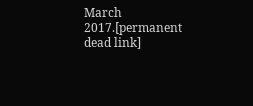March 2017.[permanent dead link]